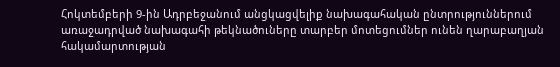Հոկտեմբերի 9-ին Ադրբեջանում անցկացվելիք նախագահական ընտրություններում առաջադրված նախագահի թեկնածուները տարբեր մոտեցումներ ունեն ղարաբաղյան հակամարտության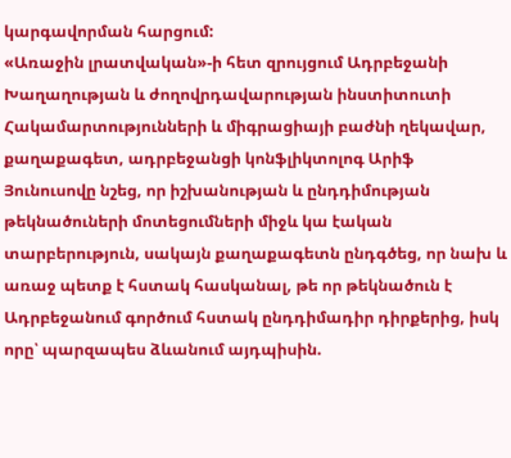կարգավորման հարցում:
«Առաջին լրատվական»-ի հետ զրույցում Ադրբեջանի Խաղաղության և ժողովրդավարության ինստիտուտի Հակամարտությունների և միգրացիայի բաժնի ղեկավար, քաղաքագետ, ադրբեջանցի կոնֆլիկտոլոգ Արիֆ Յունուսովը նշեց, որ իշխանության և ընդդիմության թեկնածուների մոտեցումների միջև կա էական տարբերություն, սակայն քաղաքագետն ընդգծեց, որ նախ և առաջ պետք է հստակ հասկանալ, թե որ թեկնածուն է Ադրբեջանում գործում հստակ ընդդիմադիր դիրքերից, իսկ որը՝ պարզապես ձևանում այդպիսին.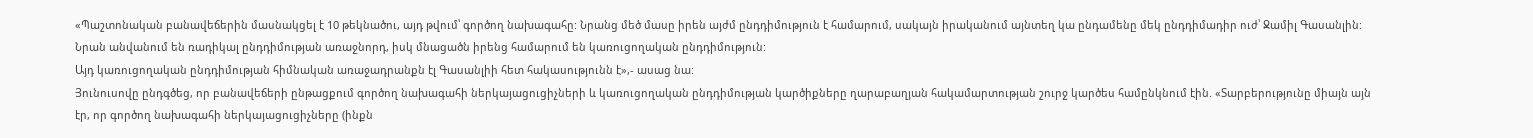«Պաշտոնական բանավեճերին մասնակցել է 10 թեկնածու, այդ թվում՝ գործող նախագահը: Նրանց մեծ մասը իրեն այժմ ընդդիմություն է համարում, սակայն իրականում այնտեղ կա ընդամենը մեկ ընդդիմադիր ուժ՝ Ջամիլ Գասանլին: Նրան անվանում են ռադիկալ ընդդիմության առաջնորդ, իսկ մնացածն իրենց համարում են կառուցողական ընդդիմություն:
Այդ կառուցողական ընդդիմության հիմնական առաջադրանքն էլ Գասանլիի հետ հակասությունն է»,- ասաց նա:
Յունուսովը ընդգծեց, որ բանավեճերի ընթացքում գործող նախագահի ներկայացուցիչների և կառուցողական ընդդիմության կարծիքները ղարաբաղյան հակամարտության շուրջ կարծես համընկնում էին. «Տարբերությունը միայն այն էր, որ գործող նախագահի ներկայացուցիչները (ինքն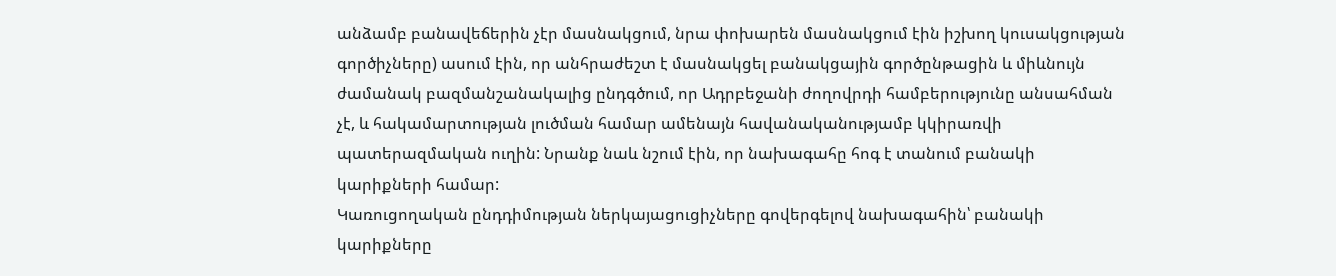անձամբ բանավեճերին չէր մասնակցում, նրա փոխարեն մասնակցում էին իշխող կուսակցության գործիչները) ասում էին, որ անհրաժեշտ է մասնակցել բանակցային գործընթացին և միևնույն ժամանակ բազմանշանակալից ընդգծում, որ Ադրբեջանի ժողովրդի համբերությունը անսահման չէ, և հակամարտության լուծման համար ամենայն հավանականությամբ կկիրառվի պատերազմական ուղին: Նրանք նաև նշում էին, որ նախագահը հոգ է տանում բանակի կարիքների համար:
Կառուցողական ընդդիմության ներկայացուցիչները գովերգելով նախագահին՝ բանակի կարիքները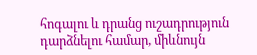հոգալու և դրանց ուշադրություն դարձնելու համար, միևնույն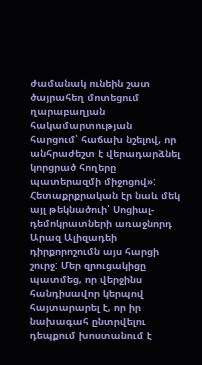ժամանակ ունեին շատ ծայրահեղ մոտեցում ղարաբաղյան հակամարտության հարցում՝ հաճախ նշելով, որ անհրաժեշտ է վերադարձնել կորցրած հողերը պատերազմի միջոցով»:
Հետաքրքրական էր նաև մեկ այլ թեկնածուի՝ Սոցիալ-դեմոկրատների առաջնորդ Արազ Ալիզադեի դիրքորոշումն այս հարցի շուրջ: Մեր զրուցակիցը պատմեց, որ վերջինս հանդիսավոր կերպով հայտարարել է, որ իր նախագահ ընտրվելու դեպքում խոստանում է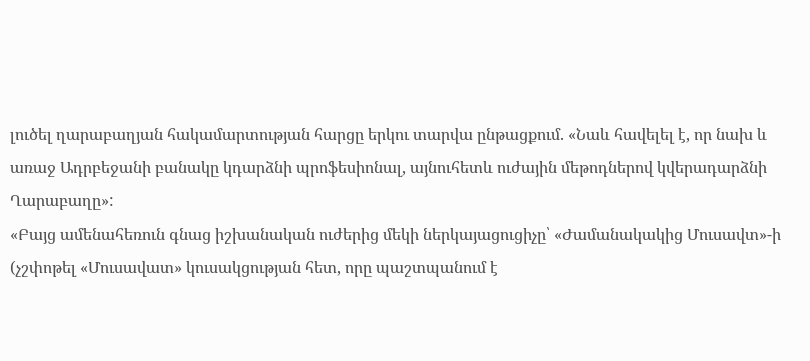լուծել ղարաբաղյան հակամարտության հարցը երկու տարվա ընթացքում. «Նաև հավելել է, որ նախ և առաջ Ադրբեջանի բանակը կդարձնի պրոֆեսիոնալ, այնուհետև ուժային մեթոդներով կվերադարձնի Ղարաբաղը»:
«Բայց ամենահեռուն գնաց իշխանական ուժերից մեկի ներկայացուցիչը՝ «Ժամանակակից Մուսավտ»-ի (չշփոթել «Մուսավատ» կուսակցության հետ, որը պաշտպանում է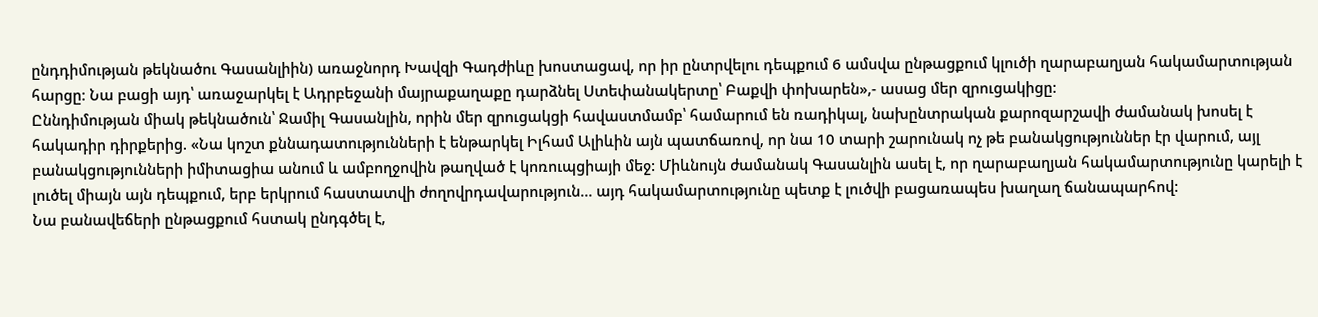ընդդիմության թեկնածու Գասանլիին) առաջնորդ Խավզի Գադժիևը խոստացավ, որ իր ընտրվելու դեպքում 6 ամսվա ընթացքում կլուծի ղարաբաղյան հակամարտության հարցը: Նա բացի այդ՝ առաջարկել է Ադրբեջանի մայրաքաղաքը դարձնել Ստեփանակերտը՝ Բաքվի փոխարեն»,- ասաց մեր զրուցակիցը:
Ըննդիմության միակ թեկնածուն՝ Ջամիլ Գասանլին, որին մեր զրուցակցի հավաստմամբ՝ համարում են ռադիկալ, նախընտրական քարոզարշավի ժամանակ խոսել է հակադիր դիրքերից. «Նա կոշտ քննադատությունների է ենթարկել Իլհամ Ալիևին այն պատճառով, որ նա 10 տարի շարունակ ոչ թե բանակցություններ էր վարում, այլ բանակցությունների իմիտացիա անում և ամբողջովին թաղված է կոռուպցիայի մեջ: Միևնույն ժամանակ Գասանլին ասել է, որ ղարաբաղյան հակամարտությունը կարելի է լուծել միայն այն դեպքում, երբ երկրում հաստատվի ժողովրդավարություն… այդ հակամարտությունը պետք է լուծվի բացառապես խաղաղ ճանապարհով:
Նա բանավեճերի ընթացքում հստակ ընդգծել է,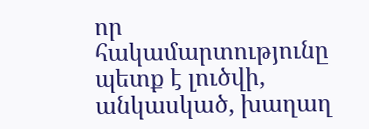որ հակամարտությունը պետք է լուծվի, անկասկած, խաղաղ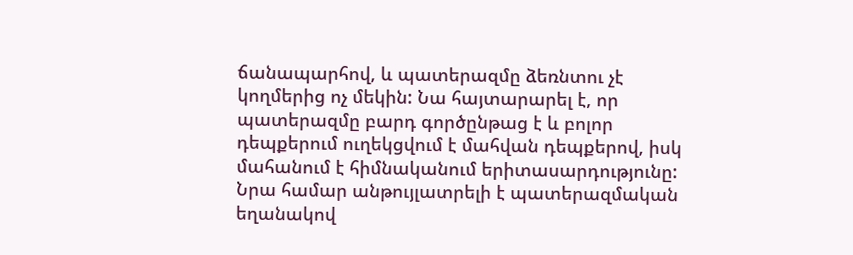ճանապարհով, և պատերազմը ձեռնտու չէ կողմերից ոչ մեկին: Նա հայտարարել է, որ պատերազմը բարդ գործընթաց է և բոլոր դեպքերում ուղեկցվում է մահվան դեպքերով, իսկ մահանում է հիմնականում երիտասարդությունը: Նրա համար անթույլատրելի է պատերազմական եղանակով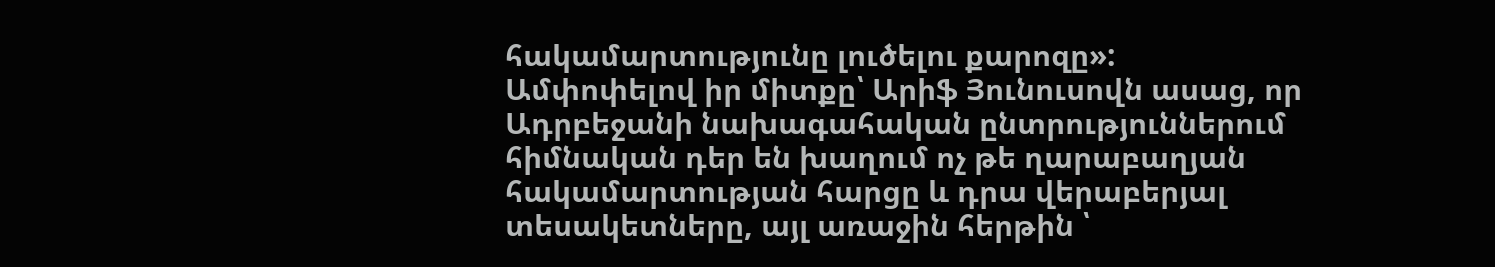հակամարտությունը լուծելու քարոզը»:
Ամփոփելով իր միտքը՝ Արիֆ Յունուսովն ասաց, որ Ադրբեջանի նախագահական ընտրություններում հիմնական դեր են խաղում ոչ թե ղարաբաղյան հակամարտության հարցը և դրա վերաբերյալ տեսակետները, այլ առաջին հերթին ՝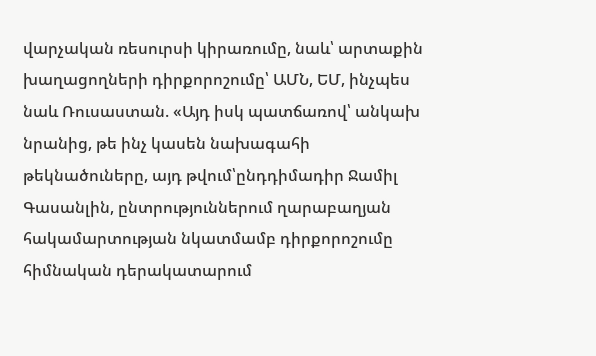վարչական ռեսուրսի կիրառումը, նաև՝ արտաքին խաղացողների դիրքորոշումը՝ ԱՄՆ, ԵՄ, ինչպես նաև Ռուսաստան. «Այդ իսկ պատճառով՝ անկախ նրանից, թե ինչ կասեն նախագահի թեկնածուները, այդ թվում՝ընդդիմադիր Ջամիլ Գասանլին, ընտրություններում ղարաբաղյան հակամարտության նկատմամբ դիրքորոշումը հիմնական դերակատարում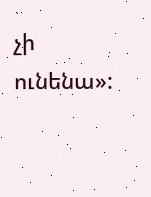չի ունենա»: